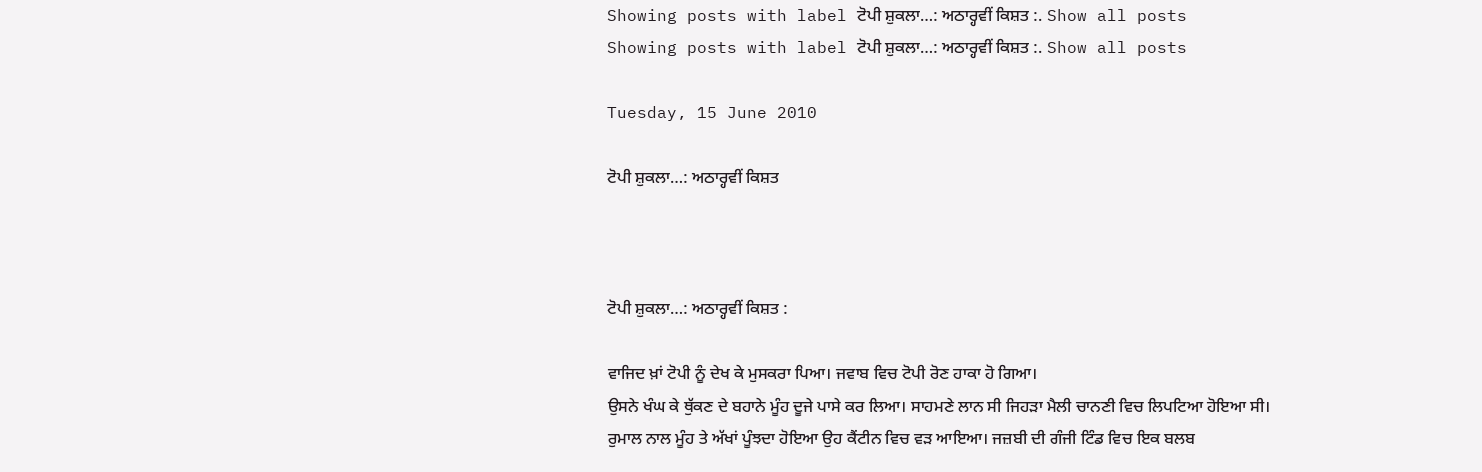Showing posts with label ਟੋਪੀ ਸ਼ੁਕਲਾ…: ਅਠਾਰ੍ਹਵੀਂ ਕਿਸ਼ਤ :. Show all posts
Showing posts with label ਟੋਪੀ ਸ਼ੁਕਲਾ…: ਅਠਾਰ੍ਹਵੀਂ ਕਿਸ਼ਤ :. Show all posts

Tuesday, 15 June 2010

ਟੋਪੀ ਸ਼ੁਕਲਾ…: ਅਠਾਰ੍ਹਵੀਂ ਕਿਸ਼ਤ



ਟੋਪੀ ਸ਼ੁਕਲਾ…: ਅਠਾਰ੍ਹਵੀਂ ਕਿਸ਼ਤ :

ਵਾਜਿਦ ਖ਼ਾਂ ਟੋਪੀ ਨੂੰ ਦੇਖ ਕੇ ਮੁਸਕਰਾ ਪਿਆ। ਜਵਾਬ ਵਿਚ ਟੋਪੀ ਰੋਣ ਹਾਕਾ ਹੋ ਗਿਆ।
ਉਸਨੇ ਖੰਘ ਕੇ ਥੁੱਕਣ ਦੇ ਬਹਾਨੇ ਮੂੰਹ ਦੂਜੇ ਪਾਸੇ ਕਰ ਲਿਆ। ਸਾਹਮਣੇ ਲਾਨ ਸੀ ਜਿਹੜਾ ਮੈਲੀ ਚਾਨਣੀ ਵਿਚ ਲਿਪਟਿਆ ਹੋਇਆ ਸੀ।
ਰੁਮਾਲ ਨਾਲ ਮੂੰਹ ਤੇ ਅੱਖਾਂ ਪੂੰਝਦਾ ਹੋਇਆ ਉਹ ਕੈਂਟੀਨ ਵਿਚ ਵੜ ਆਇਆ। ਜਜ਼ਬੀ ਦੀ ਗੰਜੀ ਟਿੰਡ ਵਿਚ ਇਕ ਬਲਬ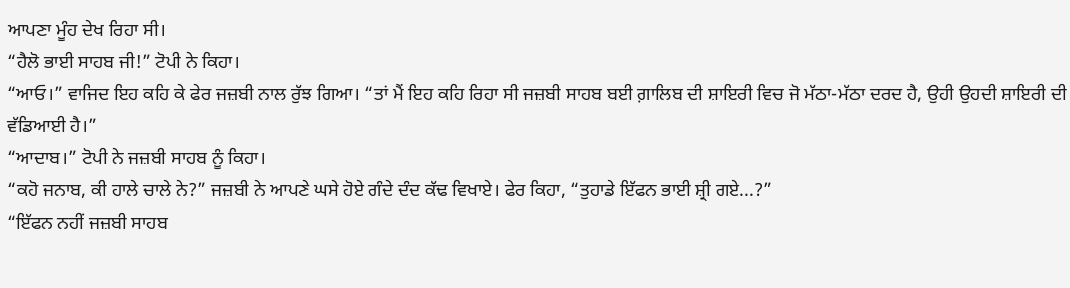ਆਪਣਾ ਮੂੰਹ ਦੇਖ ਰਿਹਾ ਸੀ।
“ਹੈਲੋ ਭਾਈ ਸਾਹਬ ਜੀ!” ਟੋਪੀ ਨੇ ਕਿਹਾ।
“ਆਓ।” ਵਾਜਿਦ ਇਹ ਕਹਿ ਕੇ ਫੇਰ ਜਜ਼ਬੀ ਨਾਲ ਰੁੱਝ ਗਿਆ। “ਤਾਂ ਮੈਂ ਇਹ ਕਹਿ ਰਿਹਾ ਸੀ ਜਜ਼ਬੀ ਸਾਹਬ ਬਈ ਗ਼ਾਲਿਬ ਦੀ ਸ਼ਾਇਰੀ ਵਿਚ ਜੋ ਮੱਠਾ-ਮੱਠਾ ਦਰਦ ਹੈ, ਉਹੀ ਉਹਦੀ ਸ਼ਾਇਰੀ ਦੀ ਵੱਡਿਆਈ ਹੈ।”
“ਆਦਾਬ।” ਟੋਪੀ ਨੇ ਜਜ਼ਬੀ ਸਾਹਬ ਨੂੰ ਕਿਹਾ।
“ਕਹੋ ਜਨਾਬ, ਕੀ ਹਾਲੇ ਚਾਲੇ ਨੇ?” ਜਜ਼ਬੀ ਨੇ ਆਪਣੇ ਘਸੇ ਹੋਏ ਗੰਦੇ ਦੰਦ ਕੱਢ ਵਿਖਾਏ। ਫੇਰ ਕਿਹਾ, “ਤੁਹਾਡੇ ਇੱਫਨ ਭਾਈ ਸ਼੍ਰੀ ਗਏ...?”
“ਇੱਫਨ ਨਹੀਂ ਜਜ਼ਬੀ ਸਾਹਬ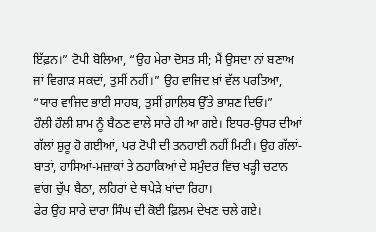ਇੱਫ਼ਨ।” ਟੋਪੀ ਬੋਲਿਆ, “ਉਹ ਮੇਰਾ ਦੋਸਤ ਸੀ; ਮੈਂ ਉਸਦਾ ਨਾਂ ਬਣਾਅ ਜਾਂ ਵਿਗਾੜ ਸਕਦਾਂ, ਤੁਸੀਂ ਨਹੀਂ।” ਉਹ ਵਾਜਿਦ ਖ਼ਾਂ ਵੱਲ ਪਰਤਿਆ, “ਯਾਰ ਵਾਜਿਦ ਭਾਈ ਸਾਹਬ, ਤੁਸੀਂ ਗ਼ਾਲਿਬ ਉੱਤੇ ਭਾਸ਼ਣ ਦਿਓ।”
ਹੌਲੀ ਹੌਲੀ ਸ਼ਾਮ ਨੂੰ ਬੈਠਣ ਵਾਲੇ ਸਾਰੇ ਹੀ ਆ ਗਏ। ਇਧਰ-ਉਧਰ ਦੀਆਂ ਗੱਲਾਂ ਸ਼ੁਰੂ ਹੋ ਗਈਆਂ, ਪਰ ਟੋਪੀ ਦੀ ਤਨਹਾਈ ਨਹੀਂ ਮਿਟੀ। ਉਹ ਗੱਲਾਂ-ਬਾਤਾਂ, ਹਾਸਿਆਂ-ਮਜ਼ਾਕਾਂ ਤੇ ਠਹਾਕਿਆਂ ਦੇ ਸਮੁੰਦਰ ਵਿਚ ਖੜ੍ਹੀ ਚਟਾਨ ਵਾਂਗ ਚੁੱਪ ਬੈਠਾ, ਲਹਿਰਾਂ ਦੇ ਥਪੇੜੇ ਖਾਂਦਾ ਰਿਹਾ।
ਫੇਰ ਉਹ ਸਾਰੇ ਦਾਰਾ ਸਿੰਘ ਦੀ ਕੋਈ ਫ਼ਿਲਮ ਦੇਖਣ ਚਲੇ ਗਏ।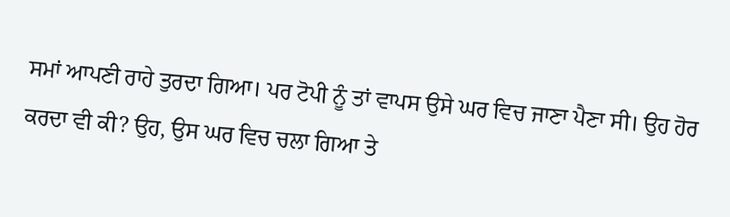ਸਮਾਂ ਆਪਣੀ ਰਾਹੇ ਤੁਰਦਾ ਗਿਆ। ਪਰ ਟੋਪੀ ਨੂੰ ਤਾਂ ਵਾਪਸ ਉਸੇ ਘਰ ਵਿਚ ਜਾਣਾ ਪੈਣਾ ਸੀ। ਉਹ ਹੋਰ ਕਰਦਾ ਵੀ ਕੀ? ਉਹ, ਉਸ ਘਰ ਵਿਚ ਚਲਾ ਗਿਆ ਤੇ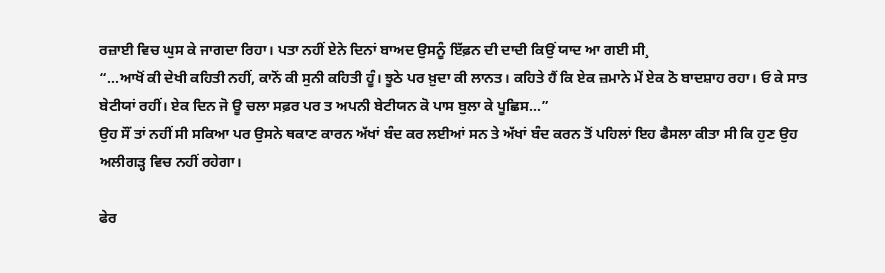ਰਜ਼ਾਈ ਵਿਚ ਘੁਸ ਕੇ ਜਾਗਦਾ ਰਿਹਾ। ਪਤਾ ਨਹੀਂ ਏਨੇ ਦਿਨਾਂ ਬਾਅਦ ਉਸਨੂੰ ਇੱਫ਼ਨ ਦੀ ਦਾਦੀ ਕਿਉਂ ਯਾਦ ਆ ਗਈ ਸੀ¸
“...ਆਖੋਂ ਕੀ ਦੇਖੀ ਕਹਿਤੀ ਨਹੀਂ, ਕਾਨੋਂ ਕੀ ਸੁਨੀ ਕਹਿਤੀ ਹੂੰ। ਝੂਠੇ ਪਰ ਖ਼ੁਦਾ ਕੀ ਲਾਨਤ। ਕਹਿਤੇ ਹੈਂ ਕਿ ਏਕ ਜ਼ਮਾਨੇ ਮੇਂ ਏਕ ਠੋ ਬਾਦਸ਼ਾਹ ਰਹਾ। ਓ ਕੇ ਸਾਤ ਬੇਟੀਯਾਂ ਰਹੀਂ। ਏਕ ਦਿਨ ਜੋ ਊ ਚਲਾ ਸਫ਼ਰ ਪਰ ਤ ਅਪਨੀ ਬੇਟੀਯਨ ਕੋ ਪਾਸ ਬੁਲਾ ਕੇ ਪੂਛਿਸ...”
ਉਹ ਸੌਂ ਤਾਂ ਨਹੀਂ ਸੀ ਸਕਿਆ ਪਰ ਉਸਨੇ ਥਕਾਣ ਕਾਰਨ ਅੱਖਾਂ ਬੰਦ ਕਰ ਲਈਆਂ ਸਨ ਤੇ ਅੱਖਾਂ ਬੰਦ ਕਰਨ ਤੋਂ ਪਹਿਲਾਂ ਇਹ ਫੈਸਲਾ ਕੀਤਾ ਸੀ ਕਿ ਹੁਣ ਉਹ ਅਲੀਗੜ੍ਹ ਵਿਚ ਨਹੀਂ ਰਹੇਗਾ।

ਫੇਰ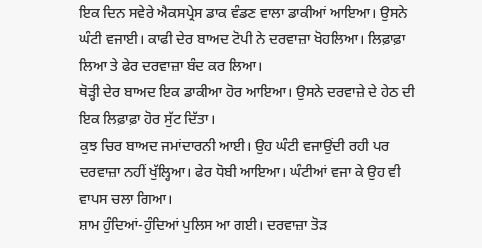ਇਕ ਦਿਨ ਸਵੇਰੇ ਐਕਸਪ੍ਰੇਸ ਡਾਕ ਵੰਡਣ ਵਾਲਾ ਡਾਕੀਆਂ ਆਇਆ। ਉਸਨੇ ਘੰਟੀ ਵਜਾਈ। ਕਾਫੀ ਦੇਰ ਬਾਅਦ ਟੋਪੀ ਨੇ ਦਰਵਾਜ਼ਾ ਖੋਹਲਿਆ। ਲਿਫ਼ਾਫ਼ਾ ਲਿਆ ਤੇ ਫੇਰ ਦਰਵਾਜ਼ਾ ਬੰਦ ਕਰ ਲਿਆ।
ਥੋੜ੍ਹੀ ਦੇਰ ਬਾਅਦ ਇਕ ਡਾਕੀਆ ਹੋਰ ਆਇਆ। ਉਸਨੇ ਦਰਵਾਜ਼ੇ ਦੇ ਹੇਠ ਦੀ ਇਕ ਲਿਫ਼ਾਫ਼ਾ ਹੋਰ ਸੁੱਟ ਦਿੱਤਾ।
ਕੁਝ ਚਿਰ ਬਾਅਦ ਜਮਾਂਦਾਰਨੀ ਆਈ। ਉਹ ਘੰਟੀ ਵਜਾਉਂਦੀ ਰਹੀ ਪਰ ਦਰਵਾਜ਼ਾ ਨਹੀਂ ਖੁੱਲ੍ਹਿਆ। ਫੇਰ ਧੋਬੀ ਆਇਆ। ਘੰਟੀਆਂ ਵਜਾ ਕੇ ਉਹ ਵੀ ਵਾਪਸ ਚਲਾ ਗਿਆ।
ਸ਼ਾਮ ਹੁੰਦਿਆਂ-ਹੁੰਦਿਆਂ ਪੁਲਿਸ ਆ ਗਈ। ਦਰਵਾਜ਼ਾ ਤੋੜ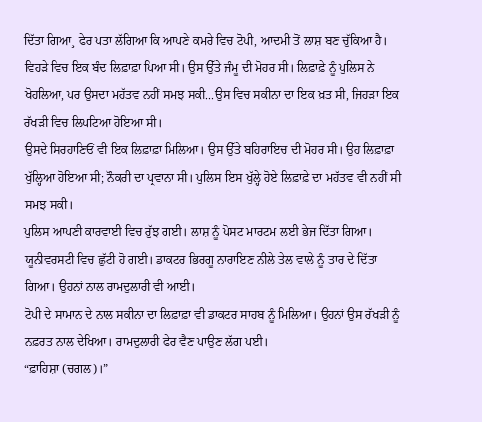ਦਿੱਤਾ ਗਿਆ¸ ਫੇਰ ਪਤਾ ਲੱਗਿਆ ਕਿ ਆਪਣੇ ਕਮਰੇ ਵਿਚ ਟੋਪੀ, ਆਦਮੀ ਤੋਂ ਲਾਸ਼ ਬਣ ਚੁੱਕਿਆ ਹੈ।
ਵਿਹੜੇ ਵਿਚ ਇਕ ਬੰਦ ਲਿਫ਼ਾਫ਼ਾ ਪਿਆ ਸੀ। ਉਸ ਉੱਤੇ ਜੰਮੂ ਦੀ ਮੋਹਰ ਸੀ। ਲਿਫ਼ਾਫ਼ੇ ਨੂੰ ਪੁਲਿਸ ਨੇ ਖੋਹਲਿਆ, ਪਰ ਉਸਦਾ ਮਹੱਤਵ ਨਹੀਂ ਸਮਝ ਸਕੀ...ਉਸ ਵਿਚ ਸਕੀਨਾ ਦਾ ਇਕ ਖ਼ਤ ਸੀ, ਜਿਹੜਾ ਇਕ ਰੱਖੜੀ ਵਿਚ ਲਿਪਟਿਆ ਹੋਇਆ ਸੀ।
ਉਸਦੇ ਸਿਰਹਾਣਿਓਂ ਵੀ ਇਕ ਲਿਫ਼ਾਫ਼ਾ ਮਿਲਿਆ। ਉਸ ਉੱਤੇ ਬਹਿਰਾਇਚ ਦੀ ਮੋਹਰ ਸੀ। ਉਹ ਲਿਫ਼ਾਫ਼ਾ ਖੁੱਲ੍ਹਿਆ ਹੋਇਆ ਸੀ; ਨੌਕਰੀ ਦਾ ਪ੍ਰਵਾਨਾ ਸੀ। ਪੁਲਿਸ ਇਸ ਖੁੱਲ੍ਹੇ ਹੋਏ ਲਿਫ਼ਾਫ਼ੇ ਦਾ ਮਹੱਤਵ ਵੀ ਨਹੀਂ ਸੀ ਸਮਝ ਸਕੀ।
ਪੁਲਿਸ ਆਪਣੀ ਕਾਰਵਾਈ ਵਿਚ ਰੁੱਝ ਗਈ। ਲਾਸ਼ ਨੂੰ ਪੋਸਟ ਮਾਰਟਮ ਲਈ ਭੇਜ ਦਿੱਤਾ ਗਿਆ। ਯੂਨੀਵਰਸਟੀ ਵਿਚ ਛੁੱਟੀ ਹੋ ਗਈ। ਡਾਕਟਰ ਭਿਰਗੂ ਨਾਰਾਇਣ ਨੀਲੇ ਤੇਲ ਵਾਲੇ ਨੂੰ ਤਾਰ ਦੇ ਦਿੱਤਾ ਗਿਆ। ਉਹਨਾਂ ਨਾਲ ਰਾਮਦੁਲਾਰੀ ਵੀ ਆਈ।
ਟੋਪੀ ਦੇ ਸਾਮਾਨ ਦੇ ਨਾਲ ਸਕੀਨਾ ਦਾ ਲਿਫ਼ਾਫ਼ਾ ਵੀ ਡਾਕਟਰ ਸਾਹਬ ਨੂੰ ਮਿਲਿਆ। ਉਹਨਾਂ ਉਸ ਰੱਖੜੀ ਨੂੰ ਨਫ਼ਰਤ ਨਾਲ ਦੇਖਿਆ। ਰਾਮਦੁਲਾਰੀ ਫੇਰ ਵੈਣ ਪਾਉਣ ਲੱਗ ਪਈ।
“ਫ਼ਾਹਿਸ਼ਾ (ਚਗਲ)।”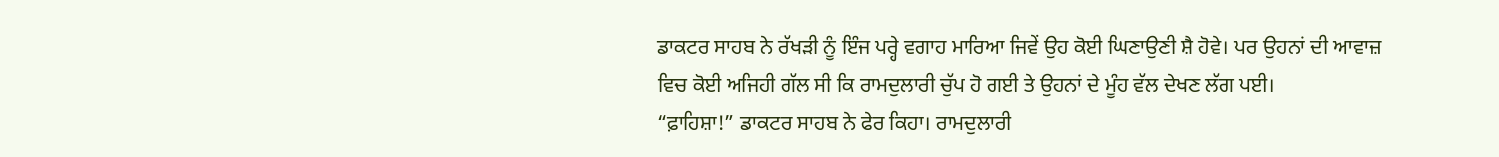ਡਾਕਟਰ ਸਾਹਬ ਨੇ ਰੱਖੜੀ ਨੂੰ ਇੰਜ ਪਰ੍ਹੇ ਵਗਾਹ ਮਾਰਿਆ ਜਿਵੇਂ ਉਹ ਕੋਈ ਘਿਣਾਉਣੀ ਸ਼ੈ ਹੋਵੇ। ਪਰ ਉਹਨਾਂ ਦੀ ਆਵਾਜ਼ ਵਿਚ ਕੋਈ ਅਜਿਹੀ ਗੱਲ ਸੀ ਕਿ ਰਾਮਦੁਲਾਰੀ ਚੁੱਪ ਹੋ ਗਈ ਤੇ ਉਹਨਾਂ ਦੇ ਮੂੰਹ ਵੱਲ ਦੇਖਣ ਲੱਗ ਪਈ।
“ਫ਼ਾਹਿਸ਼ਾ!” ਡਾਕਟਰ ਸਾਹਬ ਨੇ ਫੇਰ ਕਿਹਾ। ਰਾਮਦੁਲਾਰੀ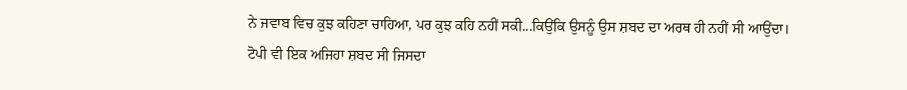ਨੇ ਜਵਾਬ ਵਿਚ ਕੁਝ ਕਹਿਣਾ ਚਾਹਿਆ, ਪਰ ਕੁਝ ਕਹਿ ਨਹੀਂ ਸਕੀ...ਕਿਉਂਕਿ ਉਸਨੂੰ ਉਸ ਸ਼ਬਦ ਦਾ ਅਰਥ ਹੀ ਨਹੀਂ ਸੀ ਆਉਂਦਾ।
ਟੋਪੀ ਵੀ ਇਕ ਅਜਿਹਾ ਸ਼ਬਦ ਸੀ ਜਿਸਦਾ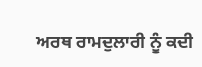ਅਰਥ ਰਾਮਦੁਲਾਰੀ ਨੂੰ ਕਦੀ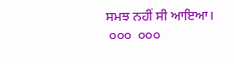ਸਮਝ ਨਹੀਂ ਸੀ ਆਇਆ।
 ੦੦੦  ੦੦੦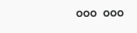੦੦੦  ੦੦੦